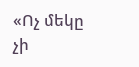«Ոչ մեկը չի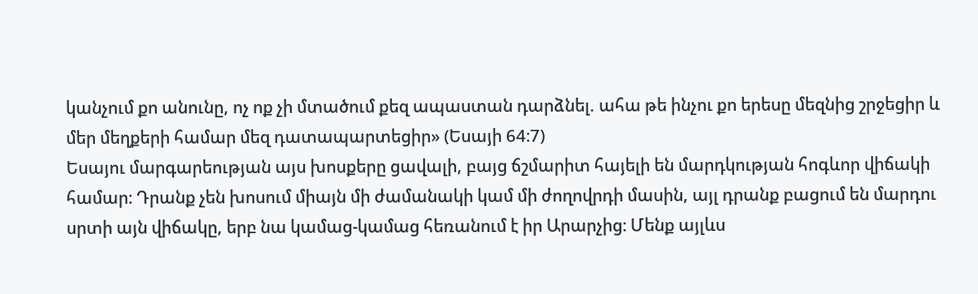կանչում քո անունը, ոչ ոք չի մտածում քեզ ապաստան դարձնել. ահա թե ինչու քո երեսը մեզնից շրջեցիր և մեր մեղքերի համար մեզ դատապարտեցիր» (Եսայի 64։7)
Եսայու մարգարեության այս խոսքերը ցավալի, բայց ճշմարիտ հայելի են մարդկության հոգևոր վիճակի համար։ Դրանք չեն խոսում միայն մի ժամանակի կամ մի ժողովրդի մասին, այլ դրանք բացում են մարդու սրտի այն վիճակը, երբ նա կամաց-կամաց հեռանում է իր Արարչից։ Մենք այլևս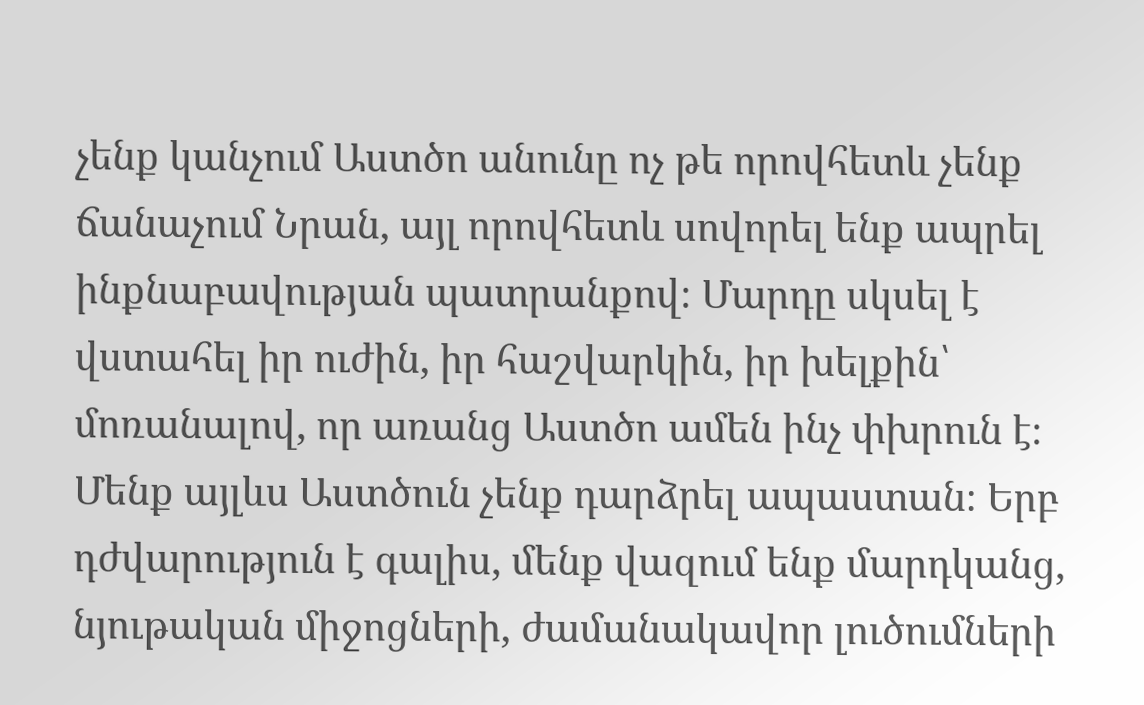չենք կանչում Աստծո անունը ոչ թե որովհետև չենք ճանաչում Նրան, այլ որովհետև սովորել ենք ապրել ինքնաբավության պատրանքով։ Մարդը սկսել է վստահել իր ուժին, իր հաշվարկին, իր խելքին՝ մոռանալով, որ առանց Աստծո ամեն ինչ փխրուն է։
Մենք այլևս Աստծուն չենք դարձրել ապաստան։ Երբ դժվարություն է գալիս, մենք վազում ենք մարդկանց, նյութական միջոցների, ժամանակավոր լուծումների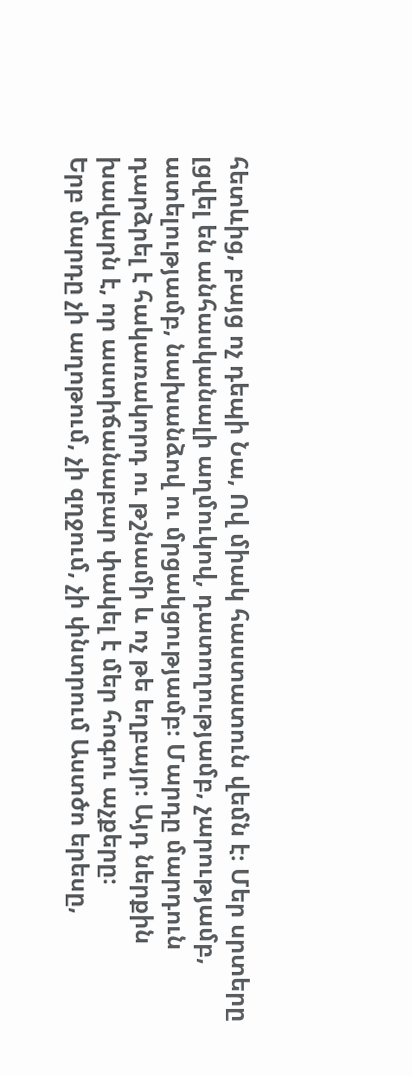հետևից, բայց ոչ դեպի Նա, Ով միակ հաստատուն վեմն է։ Մեր սրտերը լցվել են անհասկանալի աղմուկով, դատողությամբ, չարությամբ, ատելությամբ, նախանձով ու մրցակցությամբ։ Մարդը մարդուն դարձրել է հակառակորդ ու թշնամի և ոչ թե եղբայր։ Այդ ներքին խավարն է, որ աստիճանաբար փակել է մեր հոգու աչքերը։
Երբ մարդը չի աղոթում, չի զղջում, չի փնտրում Աստծո երեսը,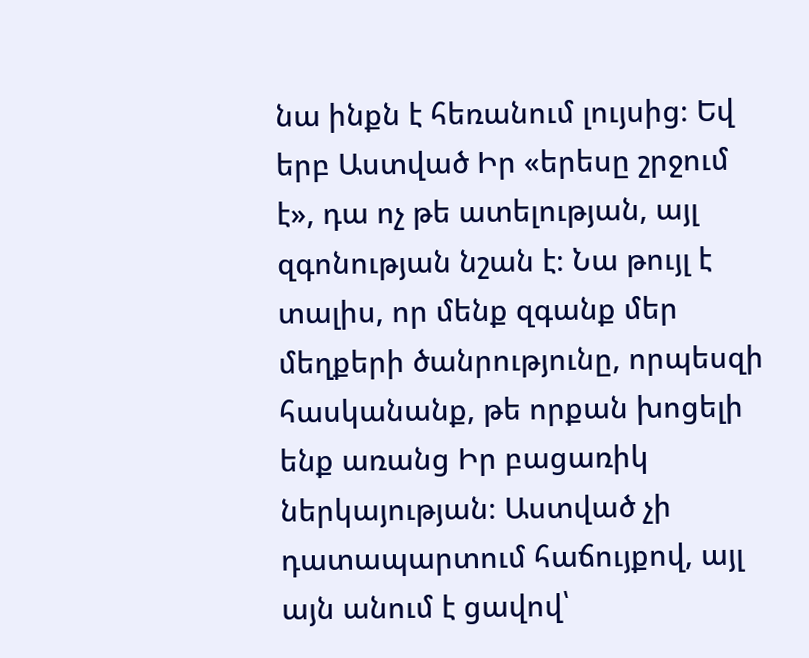նա ինքն է հեռանում լույսից։ Եվ երբ Աստված Իր «երեսը շրջում է», դա ոչ թե ատելության, այլ զգոնության նշան է։ Նա թույլ է տալիս, որ մենք զգանք մեր մեղքերի ծանրությունը, որպեսզի հասկանանք, թե որքան խոցելի ենք առանց Իր բացառիկ ներկայության։ Աստված չի դատապարտում հաճույքով, այլ այն անում է ցավով՝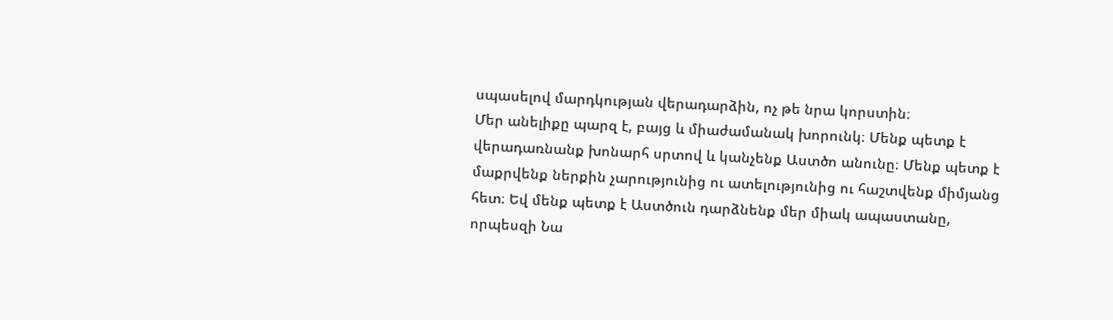սպասելով մարդկության վերադարձին, ոչ թե նրա կորստին։
Մեր անելիքը պարզ է, բայց և միաժամանակ խորունկ։ Մենք պետք է վերադառնանք խոնարհ սրտով և կանչենք Աստծո անունը։ Մենք պետք է մաքրվենք ներքին չարությունից ու ատելությունից ու հաշտվենք միմյանց հետ։ Եվ մենք պետք է Աստծուն դարձնենք մեր միակ ապաստանը, որպեսզի Նա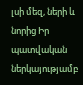լսի մեզ, ների և նորից Իր պատվական ներկայությամբ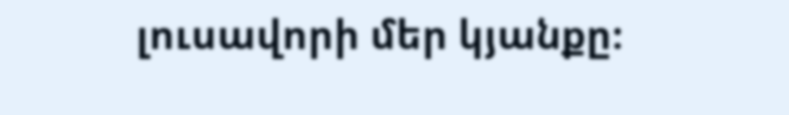լուսավորի մեր կյանքը։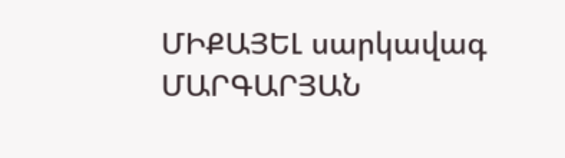ՄԻՔԱՅԵԼ սարկավագ ՄԱՐԳԱՐՅԱՆ